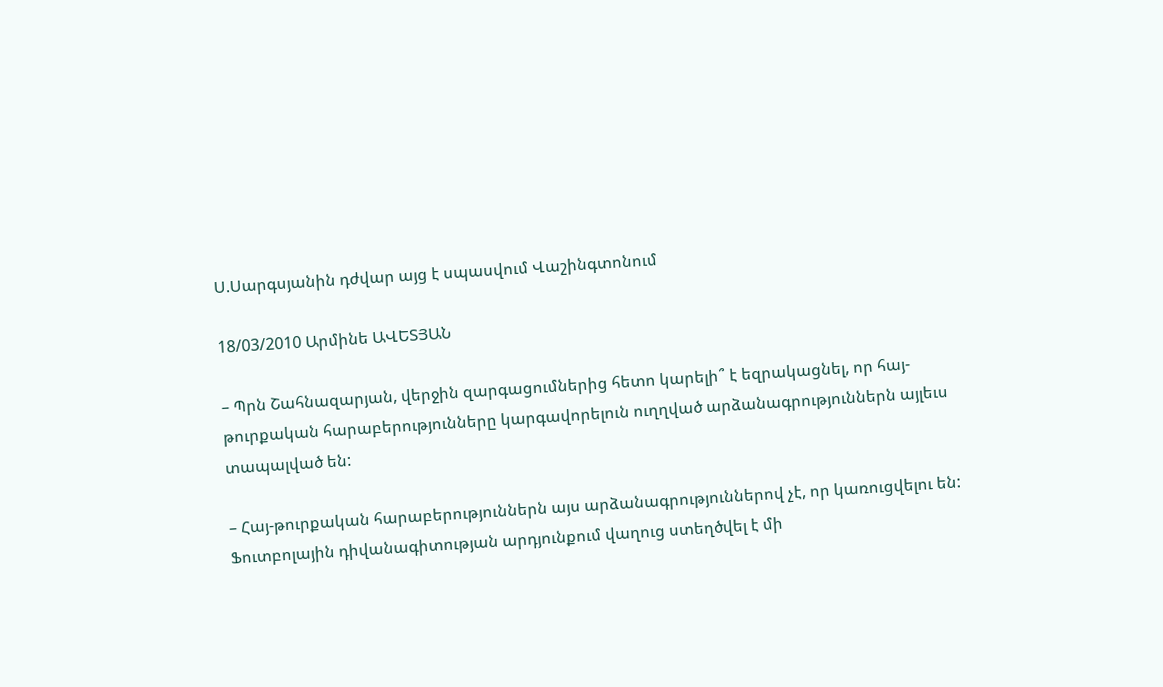Ս.Սարգսյանին դժվար այց է սպասվում Վաշինգտոնում

18/03/2010 Արմինե ԱՎԵՏՅԱՆ

– Պրն Շահնազարյան, վերջին զարգացումներից հետո կարելի՞ է եզրակացնել, որ հայ-թուրքական հարաբերությունները կարգավորելուն ուղղված արձանագրություններն այլեւս տապալված են:

– Հայ-թուրքական հարաբերություններն այս արձանագրություններով չէ, որ կառուցվելու են: Ֆուտբոլային դիվանագիտության արդյունքում վաղուց ստեղծվել է մի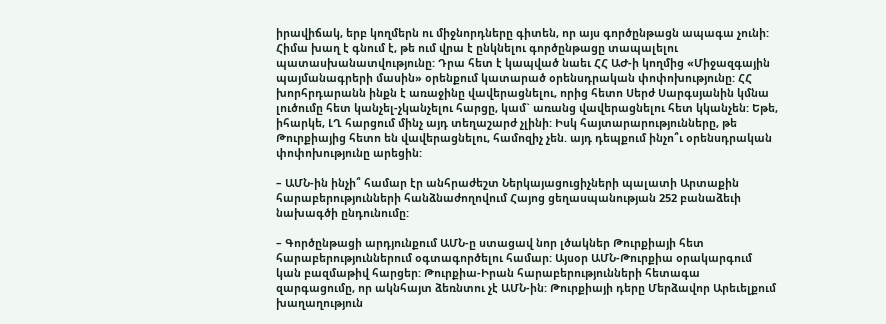իրավիճակ, երբ կողմերն ու միջնորդները գիտեն, որ այս գործընթացն ապագա չունի: Հիմա խաղ է գնում է, թե ում վրա է ընկնելու գործընթացը տապալելու պատասխանատվությունը: Դրա հետ է կապված նաեւ ՀՀ ԱԺ-ի կողմից «Միջազգային պայմանագրերի մասին» օրենքում կատարած օրենսդրական փոփոխությունը: ՀՀ խորհրդարանն ինքն է առաջինը վավերացնելու, որից հետո Սերժ Սարգսյանին կմնա լուծումը հետ կանչել-չկանչելու հարցը, կամ` առանց վավերացնելու հետ կկանչեն: Եթե, իհարկե, ԼՂ հարցում մինչ այդ տեղաշարժ չլինի: Իսկ հայտարարությունները, թե Թուրքիայից հետո են վավերացնելու, համոզիչ չեն. այդ դեպքում ինչո՞ւ օրենսդրական փոփոխությունը արեցին:

– ԱՄՆ-ին ինչի՞ համար էր անհրաժեշտ Ներկայացուցիչների պալատի Արտաքին հարաբերությունների հանձնաժողովում Հայոց ցեղասպանության 252 բանաձեւի նախագծի ընդունումը:

– Գործընթացի արդյունքում ԱՄՆ-ը ստացավ նոր լծակներ Թուրքիայի հետ հարաբերություններում օգտագործելու համար: Այսօր ԱՄՆ-Թուրքիա օրակարգում կան բազմաթիվ հարցեր: Թուրքիա-Իրան հարաբերությունների հետագա զարգացումը, որ ակնհայտ ձեռնտու չէ ԱՄՆ-ին: Թուրքիայի դերը Մերձավոր Արեւելքում խաղաղություն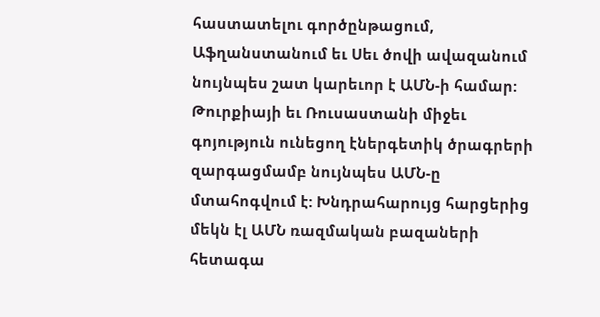հաստատելու գործընթացում, Աֆղանստանում եւ Սեւ ծովի ավազանում նույնպես շատ կարեւոր է ԱՄՆ-ի համար: Թուրքիայի եւ Ռուսաստանի միջեւ գոյություն ունեցող էներգետիկ ծրագրերի զարգացմամբ նույնպես ԱՄՆ-ը մտահոգվում է: Խնդրահարույց հարցերից մեկն էլ ԱՄՆ ռազմական բազաների հետագա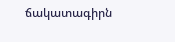ճակատագիրն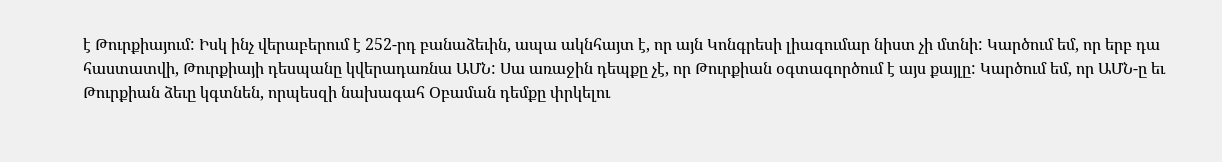է Թուրքիայում: Իսկ ինչ վերաբերում է 252-րդ բանաձեւին, ապա ակնհայտ է, որ այն Կոնգրեսի լիագումար նիստ չի մտնի: Կարծում եմ, որ երբ դա հաստատվի, Թուրքիայի դեսպանը կվերադառնա ԱՄՆ: Սա առաջին դեպքը չէ, որ Թուրքիան օգտագործում է այս քայլը: Կարծում եմ, որ ԱՄՆ-ը եւ Թուրքիան ձեւը կգտնեն, որպեսզի նախագահ Օբաման դեմքը փրկելու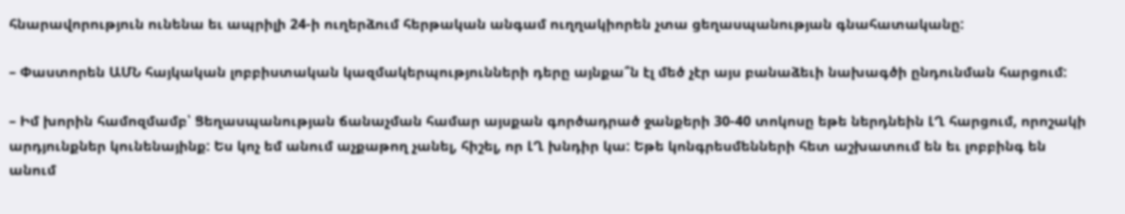հնարավորություն ունենա եւ ապրիլի 24-ի ուղերձում հերթական անգամ ուղղակիորեն չտա ցեղասպանության գնահատականը:

– Փաստորեն ԱՄՆ հայկական լոբբիստական կազմակերպությունների դերը այնքա՞ն էլ մեծ չէր այս բանաձեւի նախագծի ընդունման հարցում:

– Իմ խորին համոզմամբ՝ Ցեղասպանության ճանաչման համար այսքան գործադրած ջանքերի 30-40 տոկոսը եթե ներդնեին ԼՂ հարցում, որոշակի արդյունքներ կունենայինք: Ես կոչ եմ անում աչքաթող չանել, հիշել, որ ԼՂ խնդիր կա: Եթե կոնգրեսմենների հետ աշխատում են եւ լոբբինգ են անում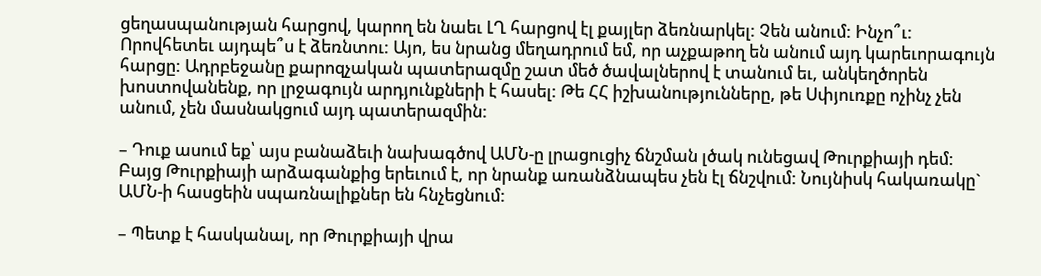ցեղասպանության հարցով, կարող են նաեւ ԼՂ հարցով էլ քայլեր ձեռնարկել: Չեն անում: Ինչո՞ւ: Որովհետեւ այդպե՞ս է ձեռնտու: Այո, ես նրանց մեղադրում եմ, որ աչքաթող են անում այդ կարեւորագույն հարցը: Ադրբեջանը քարոզչական պատերազմը շատ մեծ ծավալներով է տանում եւ, անկեղծորեն խոստովանենք, որ լրջագույն արդյունքների է հասել: Թե ՀՀ իշխանությունները, թե Սփյուռքը ոչինչ չեն անում, չեն մասնակցում այդ պատերազմին:

– Դուք ասում եք՝ այս բանաձեւի նախագծով ԱՄՆ-ը լրացուցիչ ճնշման լծակ ունեցավ Թուրքիայի դեմ: Բայց Թուրքիայի արձագանքից երեւում է, որ նրանք առանձնապես չեն էլ ճնշվում: Նույնիսկ հակառակը` ԱՄՆ-ի հասցեին սպառնալիքներ են հնչեցնում:

– Պետք է հասկանալ, որ Թուրքիայի վրա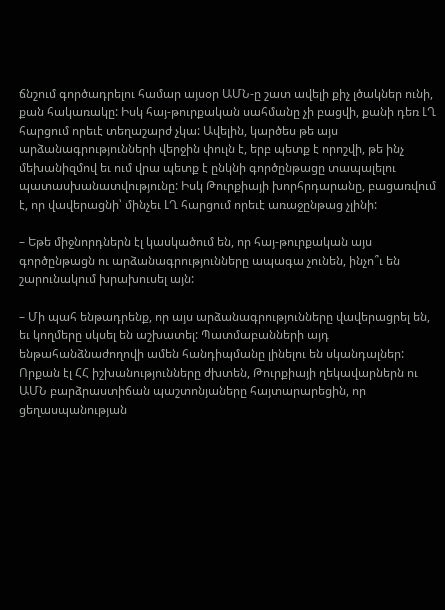ճնշում գործադրելու համար այսօր ԱՄՆ-ը շատ ավելի քիչ լծակներ ունի, քան հակառակը: Իսկ հայ-թուրքական սահմանը չի բացվի, քանի դեռ ԼՂ հարցում որեւէ տեղաշարժ չկա: Ավելին, կարծես թե այս արձանագրությունների վերջին փուլն է, երբ պետք է որոշվի, թե ինչ մեխանիզմով եւ ում վրա պետք է ընկնի գործընթացը տապալելու պատասխանատվությունը: Իսկ Թուրքիայի խորհրդարանը, բացառվում է, որ վավերացնի՝ մինչեւ ԼՂ հարցում որեւէ առաջընթաց չլինի:

– Եթե միջնորդներն էլ կասկածում են, որ հայ-թուրքական այս գործընթացն ու արձանագրությունները ապագա չունեն, ինչո՞ւ են շարունակում խրախուսել այն:

– Մի պահ ենթադրենք, որ այս արձանագրությունները վավերացրել են, եւ կողմերը սկսել են աշխատել: Պատմաբանների այդ ենթահանձնաժողովի ամեն հանդիպմանը լինելու են սկանդալներ: Որքան էլ ՀՀ իշխանությունները ժխտեն, Թուրքիայի ղեկավարներն ու ԱՄՆ բարձրաստիճան պաշտոնյաները հայտարարեցին, որ ցեղասպանության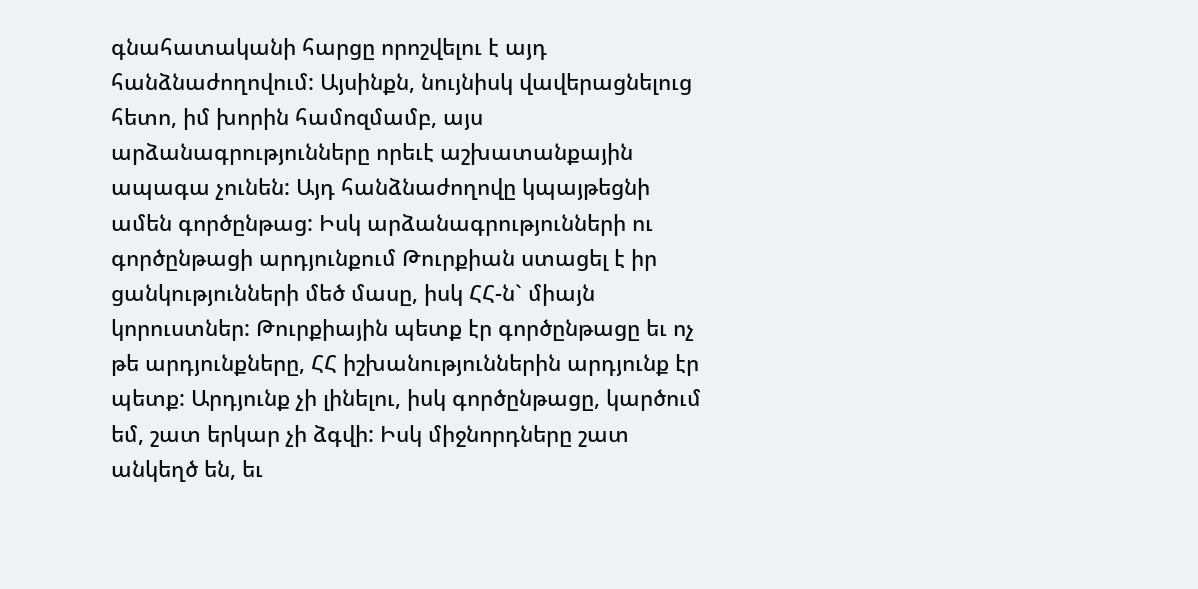գնահատականի հարցը որոշվելու է այդ հանձնաժողովում: Այսինքն, նույնիսկ վավերացնելուց հետո, իմ խորին համոզմամբ, այս արձանագրությունները որեւէ աշխատանքային ապագա չունեն: Այդ հանձնաժողովը կպայթեցնի ամեն գործընթաց: Իսկ արձանագրությունների ու գործընթացի արդյունքում Թուրքիան ստացել է իր ցանկությունների մեծ մասը, իսկ ՀՀ-ն` միայն կորուստներ: Թուրքիային պետք էր գործընթացը եւ ոչ թե արդյունքները, ՀՀ իշխանություններին արդյունք էր պետք: Արդյունք չի լինելու, իսկ գործընթացը, կարծում եմ, շատ երկար չի ձգվի: Իսկ միջնորդները շատ անկեղծ են, եւ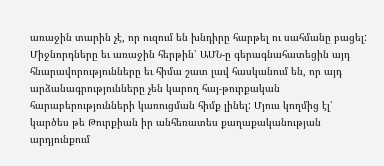առաջին տարին չէ, որ ուզում են խնդիրը հարթել ու սահմանը բացել: Միջնորդները եւ առաջին հերթին՝ ԱՄՆ-ը գերագնահատեցին այդ հնարավորությունները եւ հիմա շատ լավ հասկանում են, որ այդ արձանագրությունները չեն կարող հայ-թուրքական հարաբերությունների կառուցման հիմք լինել: Մյուս կողմից էլ՝ կարծես թե Թուրքիան իր անհեռատես քաղաքականության արդյունքում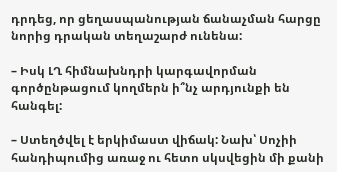դրդեց, որ ցեղասպանության ճանաչման հարցը նորից դրական տեղաշարժ ունենա:

– Իսկ ԼՂ հիմնախնդրի կարգավորման գործընթացում կողմերն ի՞նչ արդյունքի են հանգել:

– Ստեղծվել է երկիմաստ վիճակ: Նախ՝ Սոչիի հանդիպումից առաջ ու հետո սկսվեցին մի քանի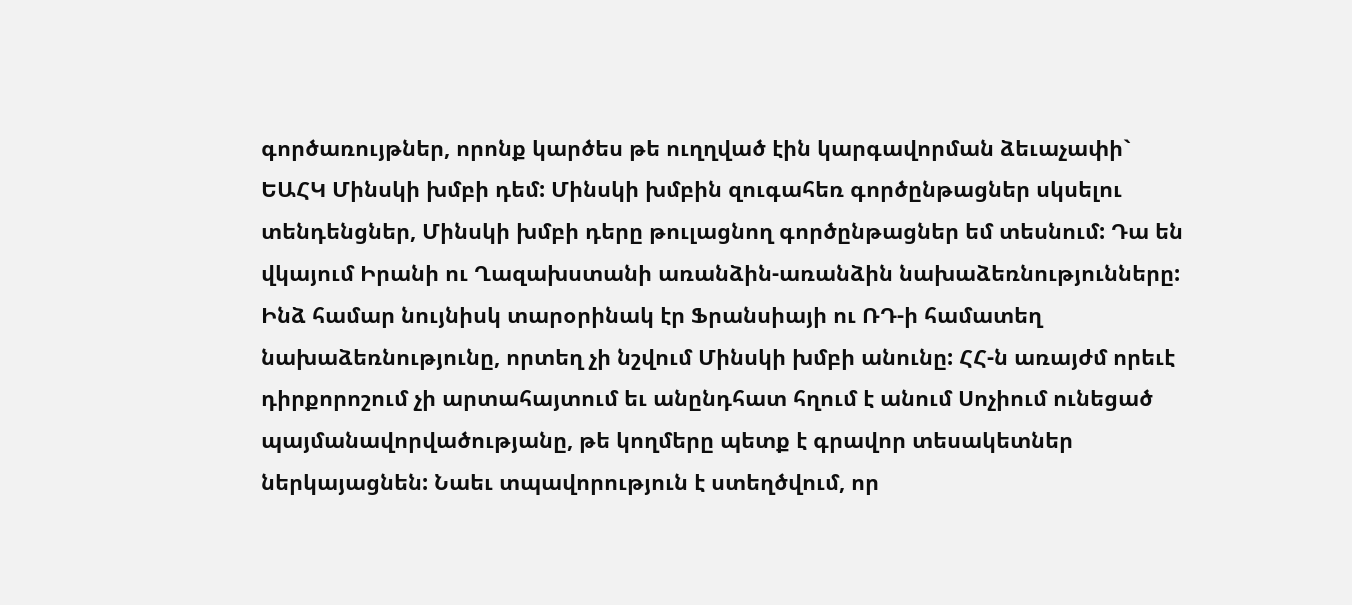գործառույթներ, որոնք կարծես թե ուղղված էին կարգավորման ձեւաչափի` ԵԱՀԿ Մինսկի խմբի դեմ: Մինսկի խմբին զուգահեռ գործընթացներ սկսելու տենդենցներ, Մինսկի խմբի դերը թուլացնող գործընթացներ եմ տեսնում: Դա են վկայում Իրանի ու Ղազախստանի առանձին-առանձին նախաձեռնությունները: Ինձ համար նույնիսկ տարօրինակ էր Ֆրանսիայի ու ՌԴ-ի համատեղ նախաձեռնությունը, որտեղ չի նշվում Մինսկի խմբի անունը: ՀՀ-ն առայժմ որեւէ դիրքորոշում չի արտահայտում եւ անընդհատ հղում է անում Սոչիում ունեցած պայմանավորվածությանը, թե կողմերը պետք է գրավոր տեսակետներ ներկայացնեն: Նաեւ տպավորություն է ստեղծվում, որ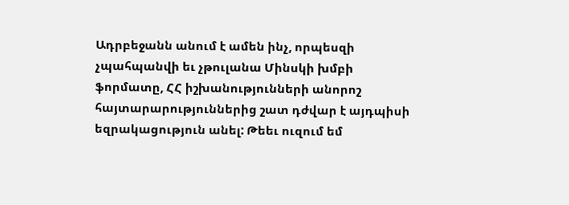Ադրբեջանն անում է ամեն ինչ, որպեսզի չպահպանվի եւ չթուլանա Մինսկի խմբի ֆորմատը, ՀՀ իշխանությունների անորոշ հայտարարություններից շատ դժվար է այդպիսի եզրակացություն անել: Թեեւ ուզում եմ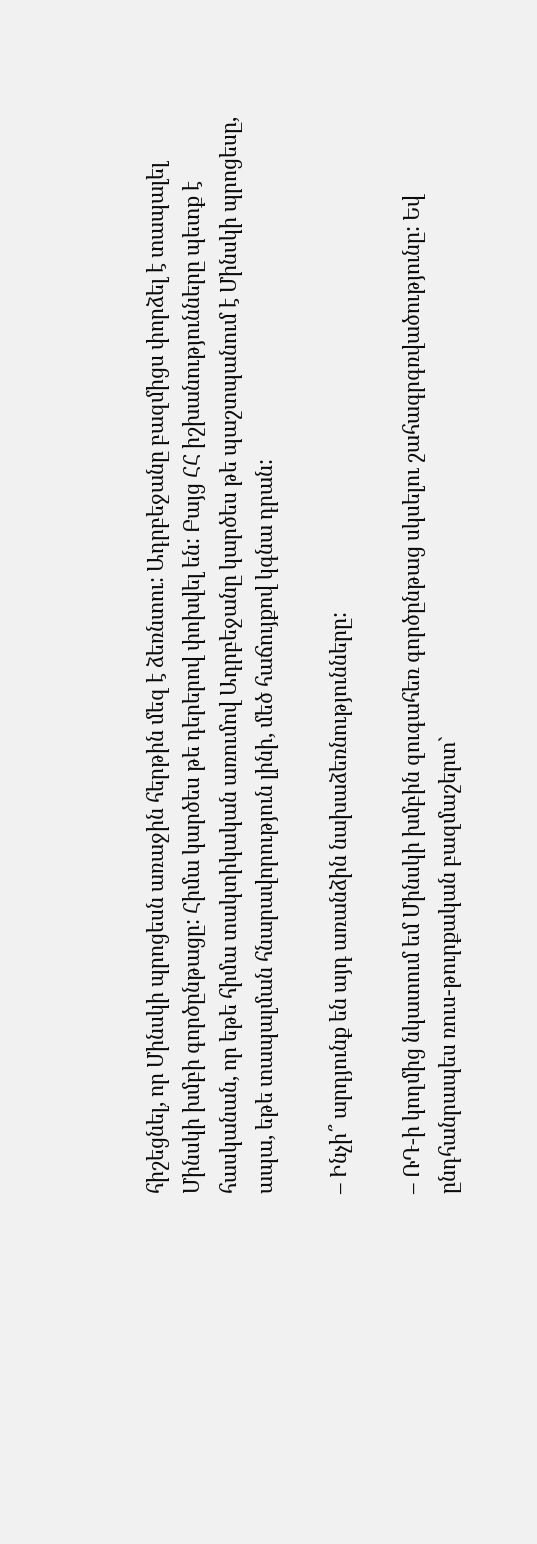հիշեցնել, որ Մինսկի պրոցեսն առաջին հերթին մեզ է ձեռնտու: Ադրբեջանը բազմիցս փորձել է տապալել Մինսկի խմբի գործընթացը: Հիմա կարծես թե դերերով փոխվել են: Բայց ՀՀ իշխանությունները պետք է հասկանան, որ եթե հիմա տակտիկական առումով Ադրբեջանը կարծես թե պաշտպանում է Մինսկի պրոցեսը, ապա, եթե տապալման հնարավորություն լինի, մեծ հաճույքով կգնա դրան:

– Ինչի՞ արդյունք են այդ առանձին նախաձեռնությունները:

– ՌԴ-ի կողմից նկատում եմ Մինսկի խմբին զուգահեռ գործընթաց սկսելու շահագրգռվածությունը: Եվ ընդհանրապես ռուս-թուրքական բազմաշերտ`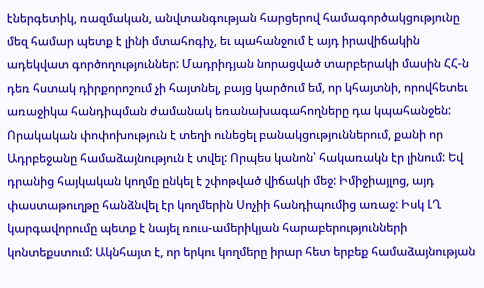էներգետիկ, ռազմական, անվտանգության հարցերով համագործակցությունը մեզ համար պետք է լինի մտահոգիչ, եւ պահանջում է այդ իրավիճակին ադեկվատ գործողություններ: Մադրիդյան նորացված տարբերակի մասին ՀՀ-ն դեռ հստակ դիրքորոշում չի հայտնել, բայց կարծում եմ, որ կհայտնի, որովհետեւ առաջիկա հանդիպման ժամանակ եռանախագահողները դա կպահանջեն: Որակական փոփոխություն է տեղի ունեցել բանակցություններում, քանի որ Ադրբեջանը համաձայնություն է տվել: Որպես կանոն՝ հակառակն էր լինում: Եվ դրանից հայկական կողմը ընկել է շփոթված վիճակի մեջ: Իմիջիայլոց, այդ փաստաթուղթը հանձնվել էր կողմերին Սոչիի հանդիպումից առաջ: Իսկ ԼՂ կարգավորումը պետք է նայել ռուս-ամերիկյան հարաբերությունների կոնտեքստում: Ակնհայտ է, որ երկու կողմերը իրար հետ երբեք համաձայնության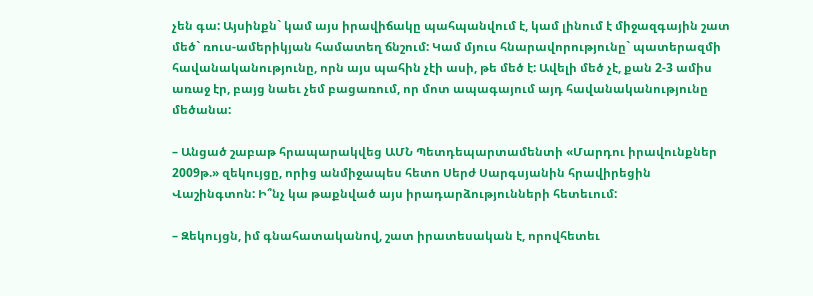չեն գա: Այսինքն` կամ այս իրավիճակը պահպանվում է, կամ լինում է միջազգային շատ մեծ` ռուս-ամերիկյան համատեղ ճնշում: Կամ մյուս հնարավորությունը` պատերազմի հավանականությունը, որն այս պահին չէի ասի, թե մեծ է: Ավելի մեծ չէ, քան 2-3 ամիս առաջ էր, բայց նաեւ չեմ բացառում, որ մոտ ապագայում այդ հավանականությունը մեծանա:

– Անցած շաբաթ հրապարակվեց ԱՄՆ Պետդեպարտամենտի «Մարդու իրավունքներ 2009թ.» զեկույցը, որից անմիջապես հետո Սերժ Սարգսյանին հրավիրեցին Վաշինգտոն: Ի՞նչ կա թաքնված այս իրադարձությունների հետեւում:

– Զեկույցն, իմ գնահատականով, շատ իրատեսական է, որովհետեւ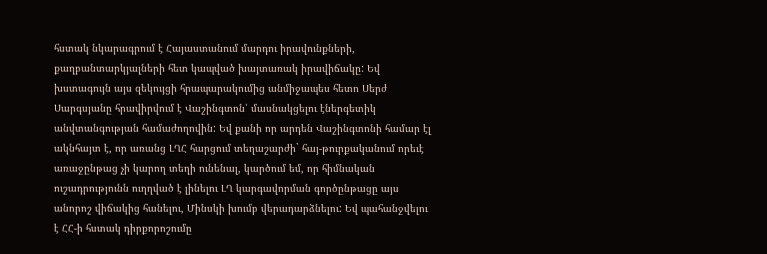հստակ նկարագրում է Հայաստանում մարդու իրավունքների, քաղբանտարկյալների հետ կապված խայտառակ իրավիճակը: Եվ խստագույն այս զեկույցի հրապարակումից անմիջապես հետո Սերժ Սարգսյանը հրավիրվում է Վաշինգտոն՝ մասնակցելու էներգետիկ անվտանգության համաժողովին: Եվ քանի որ արդեն Վաշինգտոնի համար էլ ակնհայտ է, որ առանց ԼՂՀ հարցում տեղաշարժի` հայ-թուրքականում որեւէ առաջընթաց չի կարող տեղի ունենալ, կարծում եմ, որ հիմնական ուշադրությունն ուղղված է լինելու ԼՂ կարգավորման գործընթացը այս անորոշ վիճակից հանելու, Մինսկի խումբ վերադարձնելու: Եվ պահանջվելու է ՀՀ-ի հստակ դիրքորոշումը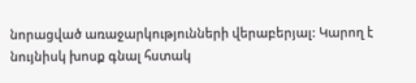նորացված առաջարկությունների վերաբերյալ: Կարող է նույնիսկ խոսք գնալ հստակ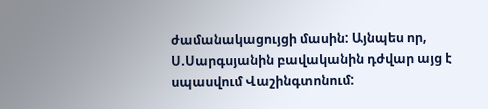ժամանակացույցի մասին: Այնպես որ, Ս.Սարգսյանին բավականին դժվար այց է սպասվում Վաշինգտոնում: